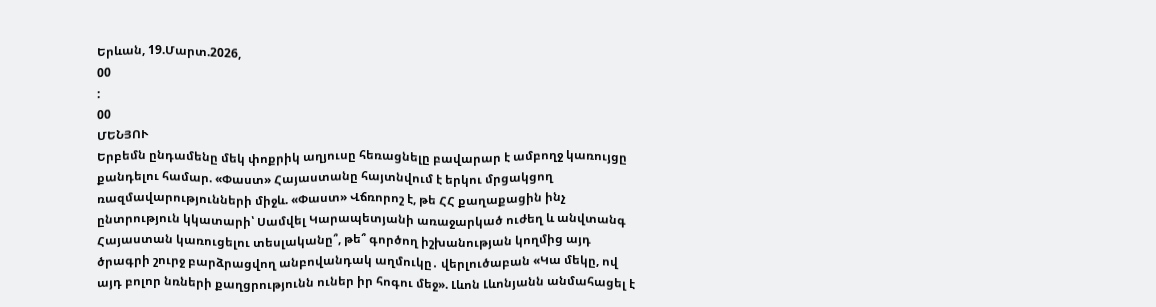Երևան, 19.Մարտ.2026,
00
:
00
ՄԵՆՅՈՒ
Երբեմն ընդամենը մեկ փոքրիկ աղյուսը հեռացնելը բավարար է ամբողջ կառույցը քանդելու համար. «Փաստ» Հայաստանը հայտնվում է երկու մրցակցող ռազմավարությունների միջև. «Փաստ» Վճռորոշ է, թե ՀՀ քաղաքացին ինչ ընտրություն կկատարի՝ Սամվել Կարապետյանի առաջարկած ուժեղ և անվտանգ Հայաստան կառուցելու տեսլականը՞, թե՞ գործող իշխանության կողմից այդ ծրագրի շուրջ բարձրացվող անբովանդակ աղմուկը․ վերլուծաբան «Կա մեկը, ով այդ բոլոր նռների քաղցրությունն ուներ իր հոգու մեջ». Լևոն Լևոնյանն անմահացել է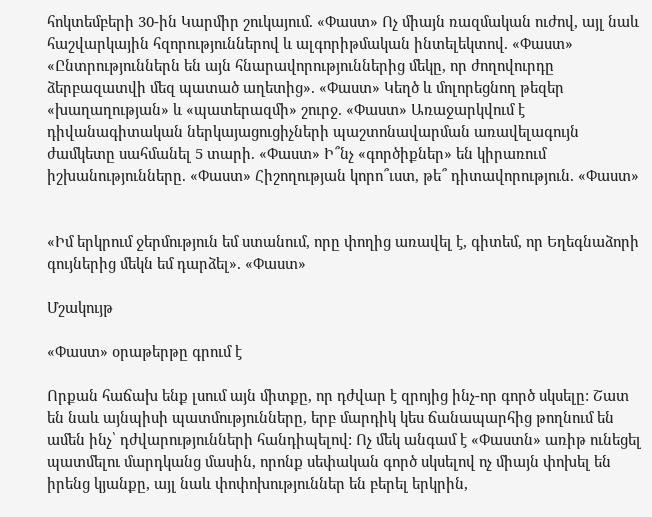հոկտեմբերի 30-ին Կարմիր շուկայում. «Փաստ» Ոչ միայն ռազմական ուժով, այլ նաև հաշվարկային հզորություններով և ալգորիթմական ինտելեկտով. «Փաստ» «Ընտրություններն են այն հնարավորություններից մեկը, որ ժողովուրդը ձերբազատվի մեզ պատած աղետից». «Փաստ» Կեղծ և մոլորեցնող թեզեր «խաղաղության» և «պատերազմի» շուրջ. «Փաստ» Առաջարկվում է դիվանագիտական ներկայացուցիչների պաշտոնավարման առավելագույն ժամկետը սահմանել 5 տարի. «Փաստ» Ի՞նչ «գործիքներ» են կիրառում իշխանությունները. «Փաստ» Հիշողության կորո՞ւստ, թե՞ դիտավորություն. «Փաստ»


«Իմ երկրում ջերմություն եմ ստանում, որը փողից առավել է, գիտեմ, որ Եղեգնաձորի գույներից մեկն եմ դարձել». «Փաստ»

Մշակույթ

«Փաստ» օրաթերթը գրում է

Որքան հաճախ ենք լսում այն միտքը, որ դժվար է զրոյից ինչ-որ գործ սկսելը: Շատ են նաև այնպիսի պատմությունները, երբ մարդիկ կես ճանապարհից թողնում են ամեն ինչ՝ դժվարությունների հանդիպելով: Ոչ մեկ անգամ է «Փաստն» առիթ ունեցել պատմելու մարդկանց մասին, որոնք սեփական գործ սկսելով ոչ միայն փոխել են իրենց կյանքը, այլ նաև փոփոխություններ են բերել երկրին,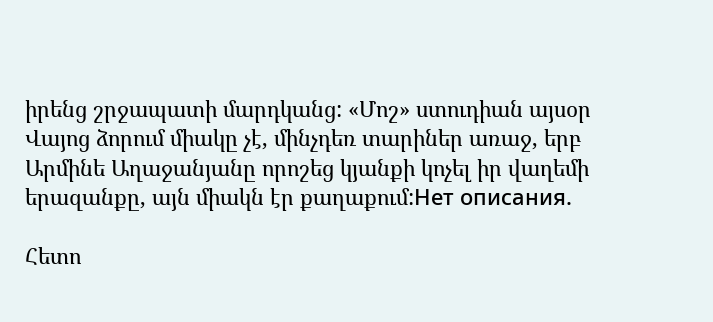իրենց շրջապատի մարդկանց: «Մոշ» ստուդիան այսօր Վայոց ձորում միակը չէ, մինչդեռ տարիներ առաջ, երբ Արմինե Աղաջանյանը որոշեց կյանքի կոչել իր վաղեմի երազանքը, այն միակն էր քաղաքում:Нет описания.

Հետո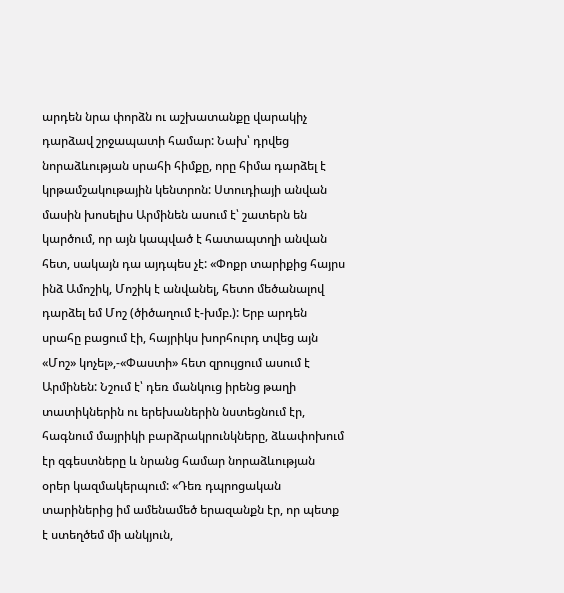արդեն նրա փորձն ու աշխատանքը վարակիչ դարձավ շրջապատի համար: Նախ՝ դրվեց նորաձևության սրահի հիմքը, որը հիմա դարձել է կրթամշակութային կենտրոն: Ստուդիայի անվան մասին խոսելիս Արմինեն ասում է՝ շատերն են կարծում, որ այն կապված է հատապտղի անվան հետ, սակայն դա այդպես չէ: «Փոքր տարիքից հայրս ինձ Ամոշիկ, Մոշիկ է անվանել, հետո մեծանալով դարձել եմ Մոշ (ծիծաղում է-խմբ.): Երբ արդեն սրահը բացում էի, հայրիկս խորհուրդ տվեց այն «Մոշ» կոչել»,-«Փաստի» հետ զրույցում ասում է Արմինեն: Նշում է՝ դեռ մանկուց իրենց թաղի տատիկներին ու երեխաներին նստեցնում էր, հագնում մայրիկի բարձրակրունկները, ձևափոխում էր զգեստները և նրանց համար նորաձևության օրեր կազմակերպում: «Դեռ դպրոցական տարիներից իմ ամենամեծ երազանքն էր, որ պետք է ստեղծեմ մի անկյուն,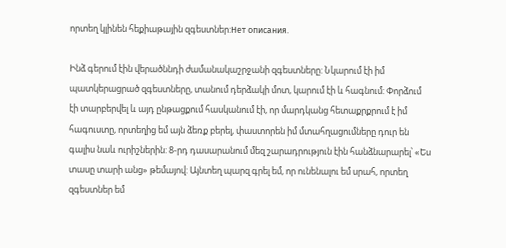որտեղ կլինեն հեքիաթային զգեստներ:Нет описания.

Ինձ գերում էին վերածննդի ժամանակաշրջանի զգեստները: Նկարում էի իմ պատկերացրած զգեստները, տանում դերձակի մոտ, կարում էի և հագնում: Փորձում էի տարբերվել և այդ ընթացքում հասկանում էի, որ մարդկանց հետաքրքրում է իմ հագուստը, որտեղից եմ այն ձեռք բերել, փաստորեն իմ մտահղացումները դուր են գալիս նաև ուրիշներին: 8-րդ դասարանում մեզ շարադրություն էին հանձնարարել՝ «Ես տասը տարի անց» թեմայով: Այնտեղ պարզ գրել եմ, որ ունենալու եմ սրահ, որտեղ զգեստներ եմ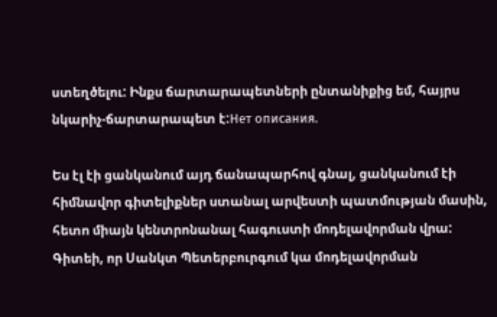ստեղծելու: Ինքս ճարտարապետների ընտանիքից եմ, հայրս նկարիչ-ճարտարապետ է:Нет описания.

Ես էլ էի ցանկանում այդ ճանապարհով գնալ, ցանկանում էի հիմնավոր գիտելիքներ ստանալ արվեստի պատմության մասին, հետո միայն կենտրոնանալ հագուստի մոդելավորման վրա: Գիտեի, որ Սանկտ Պետերբուրգում կա մոդելավորման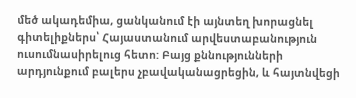մեծ ակադեմիա, ցանկանում էի այնտեղ խորացնել գիտելիքներս՝ Հայաստանում արվեստաբանություն ուսումնասիրելուց հետո: Բայց քննությունների արդյունքում բալերս չբավականացրեցին, և հայտնվեցի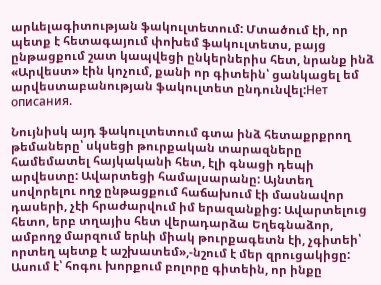արևելագիտության ֆակուլտետում: Մտածում էի, որ պետք է հետագայում փոխեմ ֆակուլտետս, բայց ընթացքում շատ կապվեցի ընկերներիս հետ, նրանք ինձ «Արվեստ» էին կոչում, քանի որ գիտեին՝ ցանկացել եմ արվեստաբանության ֆակուլտետ ընդունվել:Нет описания.

Նույնիսկ այդ ֆակուլտետում գտա ինձ հետաքրքրող թեմաները՝ սկսեցի թուրքական տարազները համեմատել հայկականի հետ, էլի գնացի դեպի արվեստը: Ավարտեցի համալսարանը: Այնտեղ սովորելու ողջ ընթացքում հաճախում էի մասնավոր դասերի, չէի հրաժարվում իմ երազանքից: Ավարտելուց հետո, երբ տղայիս հետ վերադարձա Եղեգնաձոր, ամբողջ մարզում երևի միակ թուրքագետն էի, չգիտեի՝ որտեղ պետք է աշխատեմ»,-նշում է մեր զրուցակիցը: Ասում է՝ հոգու խորքում բոլորը գիտեին, որ ինքը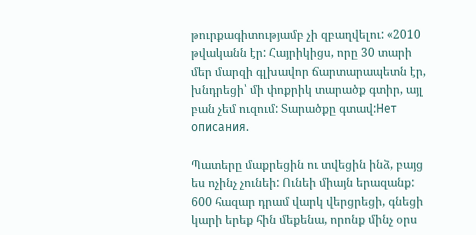թուրքագիտությամբ չի զբաղվելու: «2010 թվականն էր: Հայրիկիցս, որը 30 տարի մեր մարզի գլխավոր ճարտարապետն էր, խնդրեցի՝ մի փոքրիկ տարածք գտիր, այլ բան չեմ ուզում: Տարածքը գտավ:Нет описания.

Պատերը մաքրեցին ու տվեցին ինձ, բայց ես ոչինչ չունեի: Ունեի միայն երազանք: 600 հազար դրամ վարկ վերցրեցի, գնեցի կարի երեք հին մեքենա, որոնք մինչ օրս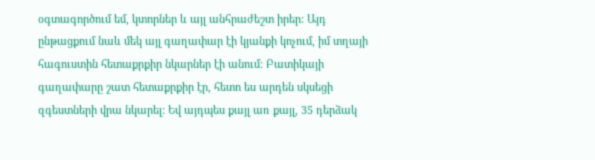օգտագործում եմ, կտորներ և այլ անհրաժեշտ իրեր: Այդ ընթացքում նաև մեկ այլ գաղափար էի կյանքի կոչում, իմ տղայի հագուստին հետաքրքիր նկարներ էի անում: Բատիկայի գաղափարը շատ հետաքրքիր էր, հետո ես արդեն սկսեցի զգեստների վրա նկարել: Եվ այդպես քայլ առ քայլ, 35 դերձակ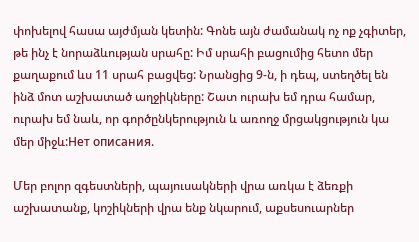փոխելով հասա այժմյան կետին: Գոնե այն ժամանակ ոչ ոք չգիտեր, թե ինչ է նորաձևության սրահը: Իմ սրահի բացումից հետո մեր քաղաքում ևս 11 սրահ բացվեց: Նրանցից 9-ն, ի դեպ, ստեղծել են ինձ մոտ աշխատած աղջիկները: Շատ ուրախ եմ դրա համար, ուրախ եմ նաև, որ գործընկերություն և առողջ մրցակցություն կա մեր միջև:Нет описания.

Մեր բոլոր զգեստների, պայուսակների վրա առկա է ձեռքի աշխատանք, կոշիկների վրա ենք նկարում, աքսեսուարներ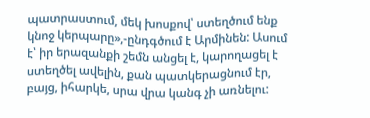պատրաստում, մեկ խոսքով՝ ստեղծում ենք կնոջ կերպարը»,-ընդգծում է Արմինեն: Ասում է՝ իր երազանքի շեմն անցել է, կարողացել է ստեղծել ավելին, քան պատկերացնում էր, բայց, իհարկե, սրա վրա կանգ չի առնելու: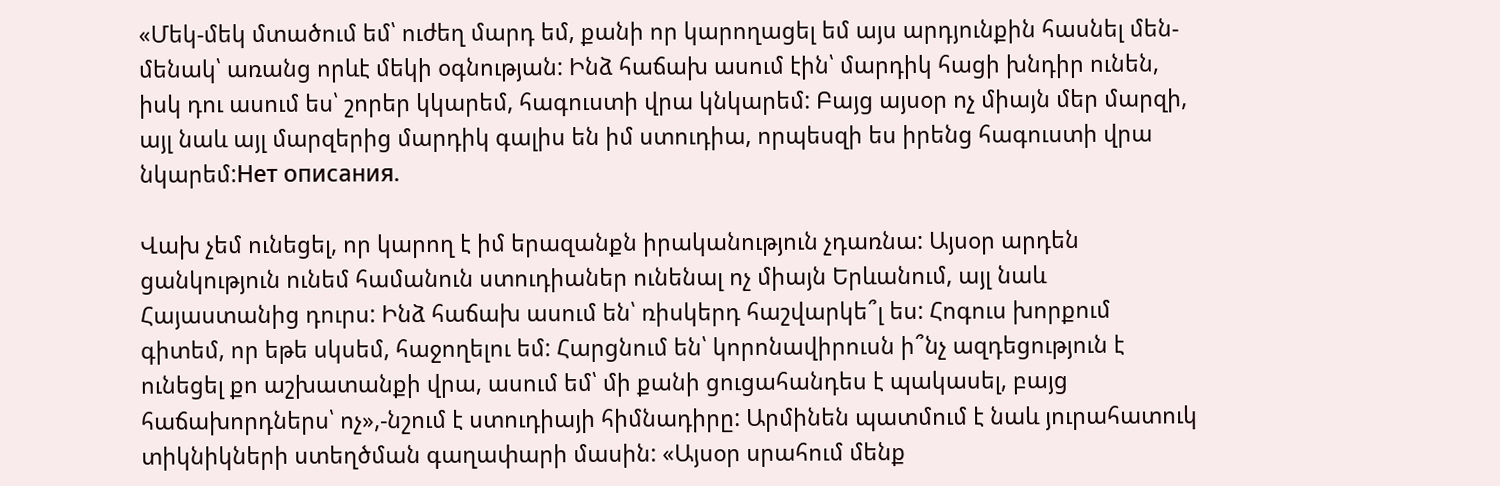«Մեկ-մեկ մտածում եմ՝ ուժեղ մարդ եմ, քանի որ կարողացել եմ այս արդյունքին հասնել մեն-մենակ՝ առանց որևէ մեկի օգնության: Ինձ հաճախ ասում էին՝ մարդիկ հացի խնդիր ունեն, իսկ դու ասում ես՝ շորեր կկարեմ, հագուստի վրա կնկարեմ: Բայց այսօր ոչ միայն մեր մարզի, այլ նաև այլ մարզերից մարդիկ գալիս են իմ ստուդիա, որպեսզի ես իրենց հագուստի վրա նկարեմ:Нет описания.

Վախ չեմ ունեցել, որ կարող է իմ երազանքն իրականություն չդառնա: Այսօր արդեն ցանկություն ունեմ համանուն ստուդիաներ ունենալ ոչ միայն Երևանում, այլ նաև Հայաստանից դուրս: Ինձ հաճախ ասում են՝ ռիսկերդ հաշվարկե՞լ ես: Հոգուս խորքում գիտեմ, որ եթե սկսեմ, հաջողելու եմ: Հարցնում են՝ կորոնավիրուսն ի՞նչ ազդեցություն է ունեցել քո աշխատանքի վրա, ասում եմ՝ մի քանի ցուցահանդես է պակասել, բայց հաճախորդներս՝ ոչ»,-նշում է ստուդիայի հիմնադիրը: Արմինեն պատմում է նաև յուրահատուկ տիկնիկների ստեղծման գաղափարի մասին: «Այսօր սրահում մենք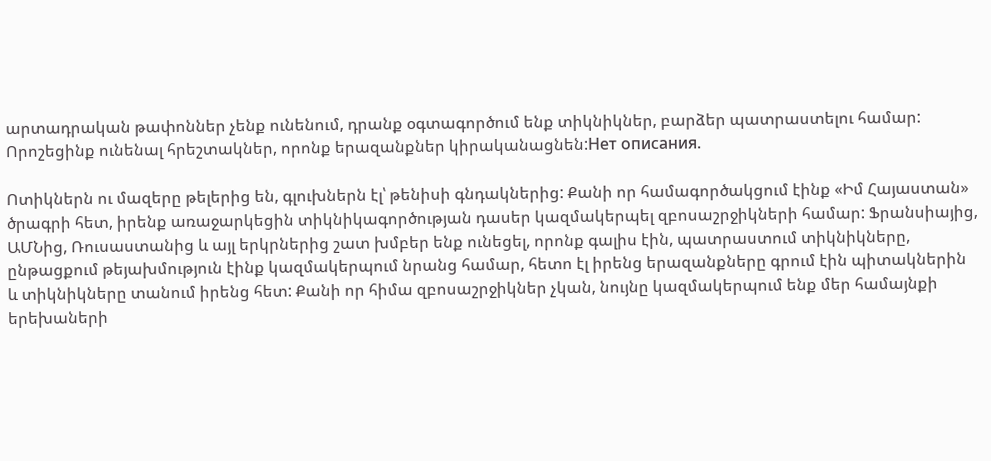արտադրական թափոններ չենք ունենում, դրանք օգտագործում ենք տիկնիկներ, բարձեր պատրաստելու համար: Որոշեցինք ունենալ հրեշտակներ, որոնք երազանքներ կիրականացնեն:Нет описания.

Ոտիկներն ու մազերը թելերից են, գլուխներն էլ՝ թենիսի գնդակներից: Քանի որ համագործակցում էինք «Իմ Հայաստան» ծրագրի հետ, իրենք առաջարկեցին տիկնիկագործության դասեր կազմակերպել զբոսաշրջիկների համար: Ֆրանսիայից, ԱՄՆից, Ռուսաստանից և այլ երկրներից շատ խմբեր ենք ունեցել, որոնք գալիս էին, պատրաստում տիկնիկները, ընթացքում թեյախմություն էինք կազմակերպում նրանց համար, հետո էլ իրենց երազանքները գրում էին պիտակներին և տիկնիկները տանում իրենց հետ: Քանի որ հիմա զբոսաշրջիկներ չկան, նույնը կազմակերպում ենք մեր համայնքի երեխաների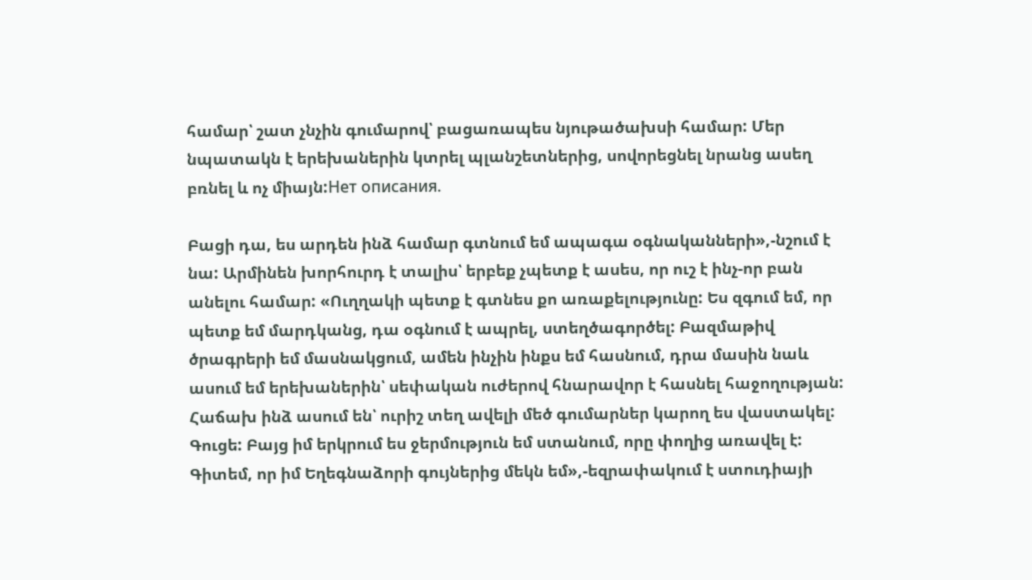համար՝ շատ չնչին գումարով՝ բացառապես նյութածախսի համար: Մեր նպատակն է երեխաներին կտրել պլանշետներից, սովորեցնել նրանց ասեղ բռնել և ոչ միայն:Нет описания.

Բացի դա, ես արդեն ինձ համար գտնում եմ ապագա օգնականների»,-նշում է նա: Արմինեն խորհուրդ է տալիս՝ երբեք չպետք է ասես, որ ուշ է ինչ-որ բան անելու համար: «Ուղղակի պետք է գտնես քո առաքելությունը: Ես զգում եմ, որ պետք եմ մարդկանց, դա օգնում է ապրել, ստեղծագործել: Բազմաթիվ ծրագրերի եմ մասնակցում, ամեն ինչին ինքս եմ հասնում, դրա մասին նաև ասում եմ երեխաներին՝ սեփական ուժերով հնարավոր է հասնել հաջողության: Հաճախ ինձ ասում են՝ ուրիշ տեղ ավելի մեծ գումարներ կարող ես վաստակել: Գուցե: Բայց իմ երկրում ես ջերմություն եմ ստանում, որը փողից առավել է: Գիտեմ, որ իմ Եղեգնաձորի գույներից մեկն եմ»,-եզրափակում է ստուդիայի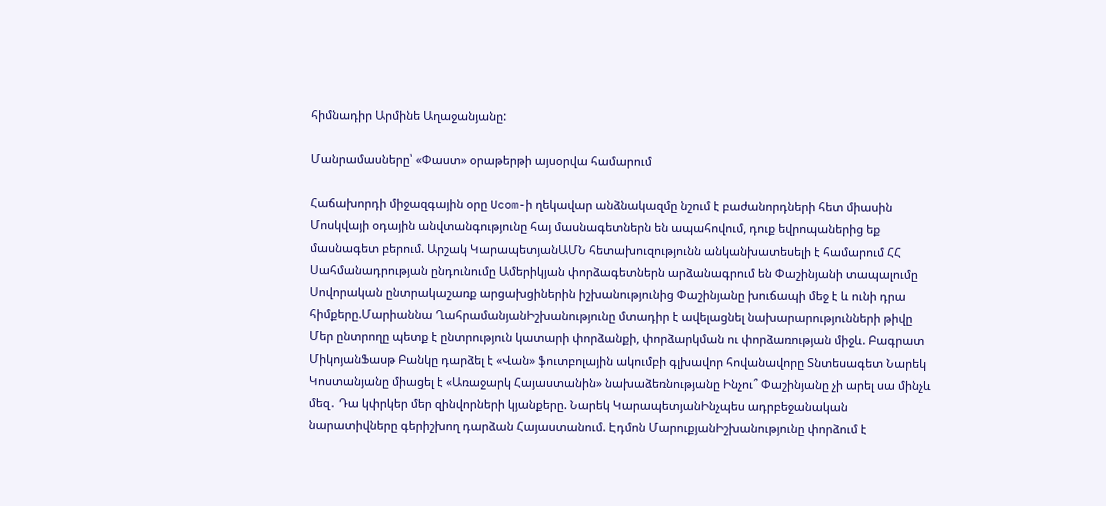հիմնադիր Արմինե Աղաջանյանը:

Մանրամասները՝ «Փաստ» օրաթերթի այսօրվա համարում

Հաճախորդի միջազգային օրը Ucom-ի ղեկավար անձնակազմը նշում է բաժանորդների հետ միասին Մոսկվայի օդային անվտանգությունը հայ մասնագետներն են ապահովում, դուք եվրոպաներից եք մասնագետ բերում. Արշակ ԿարապետյանԱՄՆ հետախուզությունն անկանխատեսելի է համարում ՀՀ Սահմանադրության ընդունումը Ամերիկյան փորձագետներն արձանագրում են Փաշինյանի տապալումը Սովորական ընտրակաշառք արցախցիներին իշխանությունից Փաշինյանը խուճապի մեջ է և ունի դրա հիմքերը.Մարիաննա ՂահրամանյանԻշխանությունը մտադիր է ավելացնել նախարարությունների թիվը Մեր ընտրողը պետք է ընտրություն կատարի փորձանքի, փորձարկման ու փորձառության միջև. Բագրատ ՄիկոյանՖասթ Բանկը դարձել է «Վան» ֆուտբոլային ակումբի գլխավոր հովանավորը Տնտեսագետ Նարեկ Կոստանյանը միացել է «Առաջարկ Հայաստանին» նախաձեռնությանը Ինչու՞ Փաշինյանը չի արել սա մինչև մեզ․ Դա կփրկեր մեր զինվորների կյանքերը. Նարեկ ԿարապետյանԻնչպես ադրբեջանական նարատիվները գերիշխող դարձան Հայաստանում. Էդմոն ՄարուքյանԻշխանությունը փորձում է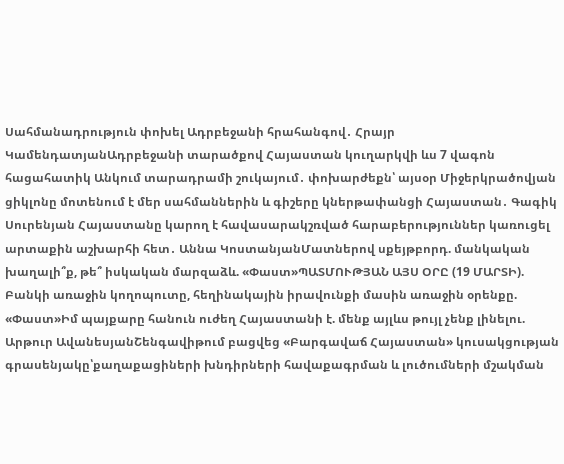Սահմանադրություն փոխել Ադրբեջանի հրահանգով․ Հրայր ԿամենդատյանԱդրբեջանի տարածքով Հայաստան կուղարկվի ևս 7 վագոն հացահատիկ Անկում տարադրամի շուկայում․ փոխարժեքն՝ այսօր Միջերկրածովյան ցիկլոնը մոտենում է մեր սահմաններին և գիշերը կներթափանցի Հայաստան․ Գագիկ Սուրենյան Հայաստանը կարող է հավասարակշռված հարաբերություններ կառուցել արտաքին աշխարհի հետ․ Աննա ԿոստանյանՄատներով սքեյթբորդ. մանկական խաղալի՞ք, թե՞ իսկական մարզաձև. «Փաստ»ՊԱՏՄՈՒԹՅԱՆ ԱՅՍ ՕՐԸ (19 ՄԱՐՏԻ). Բանկի առաջին կողոպուտը, հեղինակային իրավունքի մասին առաջին օրենքը. «Փաստ»Իմ պայքարը հանուն ուժեղ Հայաստանի է. մենք այլևս թույլ չենք լինելու. Արթուր ԱվանեսյանՇենգավիթում բացվեց «Բարգավաճ Հայաստան» կուսակցության գրասենյակը՝քաղաքացիների խնդիրների հավաքագրման և լուծումների մշակման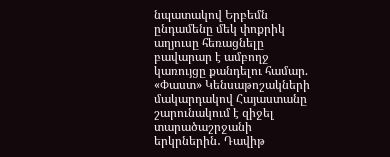նպատակով Երբեմն ընդամենը մեկ փոքրիկ աղյուսը հեռացնելը բավարար է ամբողջ կառույցը քանդելու համար. «Փաստ» Կենսաթոշակների մակարդակով Հայաստանը շարունակում է զիջել տարածաշրջանի երկրներին․ Դավիթ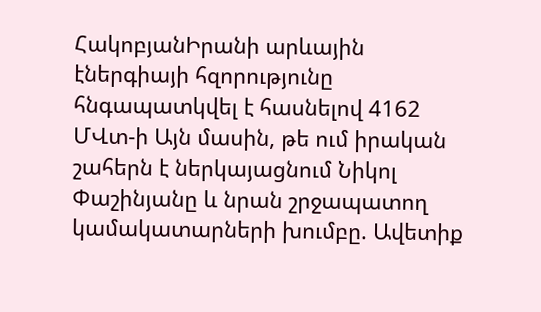ՀակոբյանԻրանի արևային էներգիայի հզորությունը հնգապատկվել է հասնելով 4162 ՄՎտ-ի Այն մասին, թե ում իրական շահերն է ներկայացնում Նիկոլ Փաշինյանը և նրան շրջապատող կամակատարների խումբը. Ավետիք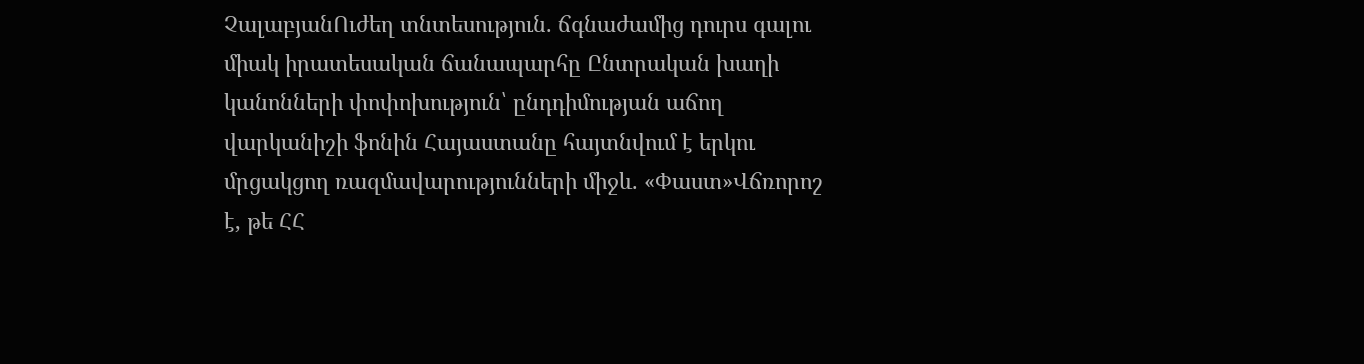ՉալաբյանՈւժեղ տնտեսություն. ճգնաժամից դուրս գալու միակ իրատեսական ճանապարհը Ընտրական խաղի կանոնների փոփոխություն՝ ընդդիմության աճող վարկանիշի ֆոնին Հայաստանը հայտնվում է երկու մրցակցող ռազմավարությունների միջև. «Փաստ»Վճռորոշ է, թե ՀՀ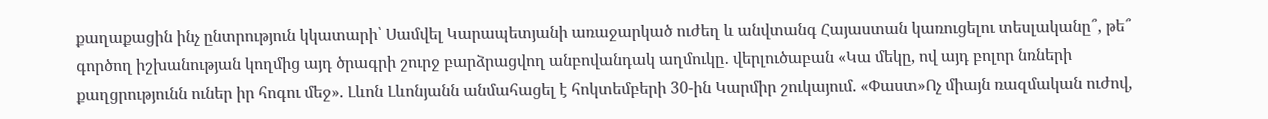քաղաքացին ինչ ընտրություն կկատարի՝ Սամվել Կարապետյանի առաջարկած ուժեղ և անվտանգ Հայաստան կառուցելու տեսլականը՞, թե՞ գործող իշխանության կողմից այդ ծրագրի շուրջ բարձրացվող անբովանդակ աղմուկը․ վերլուծաբան «Կա մեկը, ով այդ բոլոր նռների քաղցրությունն ուներ իր հոգու մեջ». Լևոն Լևոնյանն անմահացել է հոկտեմբերի 30-ին Կարմիր շուկայում. «Փաստ»Ոչ միայն ռազմական ուժով,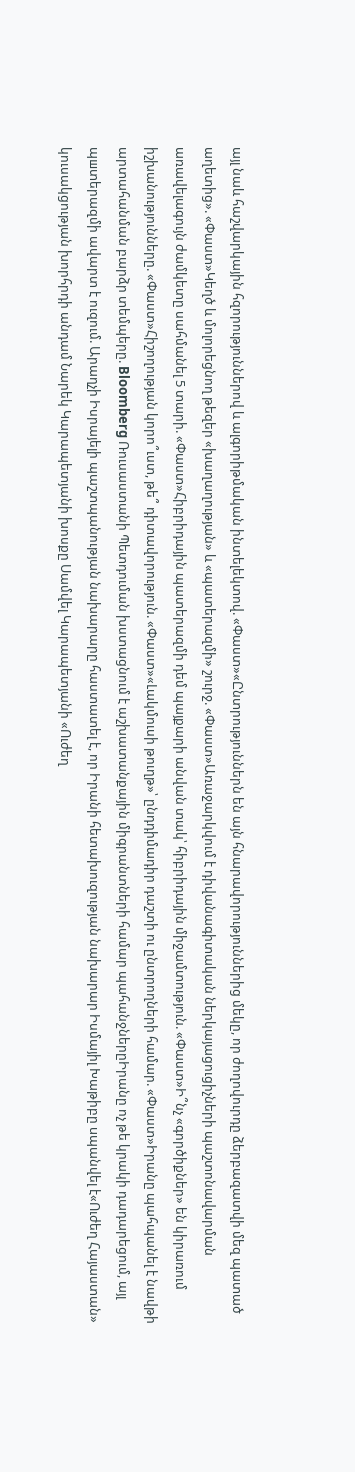այլ նաև հաշվարկային հզորություններով և ալգորիթմական ինտելեկտով. «Փաստ»«Ընտրություններն են այն հնարավորություններից մեկը, որ ժողովուրդը ձերբազատվի մեզ պատած աղետից». «Փաստ»Կեղծ և մոլորեցնող թեզեր «խաղաղության» և «պատերազմի» շուրջ. «Փաստ»Առաջարկվում է դիվանագիտական ներկայացուցիչների պաշտոնավարման առավելագույն ժամկետը սահմանել 5 տարի. «Փաստ»Հիբրիդային պատերազմի դեմ պայքարի անվան տակ՝ հիբրիդային միջամտություն. «Փաստ»Ի՞նչ «գործիքներ» են կիրառում իշխանությունները. «Փաստ»Հիշողության կորո՞ւստ, թե՞ դիտավորություն. «Փաստ»«Լակմուսի թուղթ»՝ ընդդիմադիր դաշտի ու ընտրողների համար. «Փաստ»Իրանը պահպանել է նավթի արտահանման բարձր տեմպերը. Bloomberg Ռուսաստանի Պետդուման խստացնում է աշխատանքային միգրանտների համար պահանջներըԻրանը ոչ թե կրակի դադարեցում, այլ պшտերազմի ավարտ է ուզում. Արաղչի Իսրայելի պաշտպանության նախարարը հաստատել է, որ Իրանի հետախուզության նախարար Իսմայիլ Խաթիբը uպանվել է«Ուժեղ Հայաստան» կուսակցության խորհրդի անդամ Նարեկ Կարապետյանի խոսքը Սամվել Կարապետյանի «Ուժեղ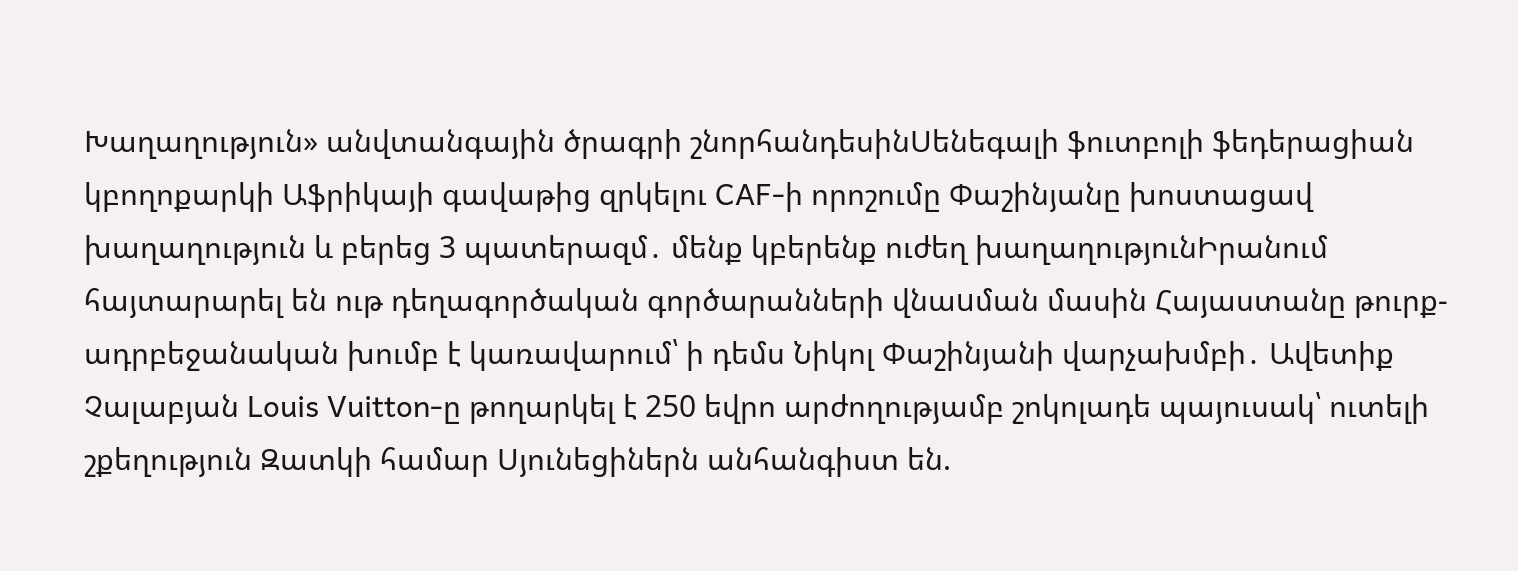Խաղաղություն» անվտանգային ծրագրի շնորհանդեսինՍենեգալի ֆուտբոլի ֆեդերացիան կբողոքարկի Աֆրիկայի գավաթից զրկելու CAF-ի որոշումը Փաշինյանը խոստացավ խաղաղություն և բերեց 3 պատերազմ․ մենք կբերենք ուժեղ խաղաղությունԻրանում հայտարարել են ութ դեղագործական գործարանների վնաuման մասին Հայաստանը թուրք-ադրբեջանական խումբ է կառավարում՝ ի դեմս Նիկոլ Փաշինյանի վարչախմբի․ Ավետիք Չալաբյան Louis Vuitton-ը թողարկել է 250 եվրո արժողությամբ շոկոլադե պայուսակ՝ ուտելի շքեղություն Զատկի համար Սյունեցիներն անհանգիստ են.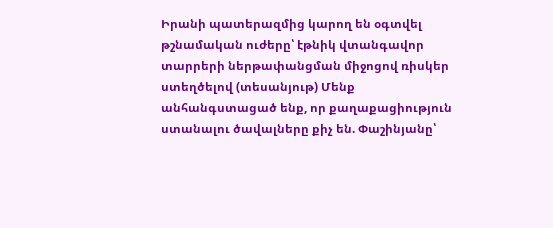Իրանի պատերազմից կարող են օգտվել թշնամական ուժերը՝ էթնիկ վտանգավոր տարրերի ներթափանցման միջոցով ռիսկեր ստեղծելով (տեսանյութ) Մենք անհանգստացած ենք, որ քաղաքացիություն ստանալու ծավալները քիչ են. Փաշինյանը՝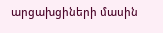արցախցիների մասին